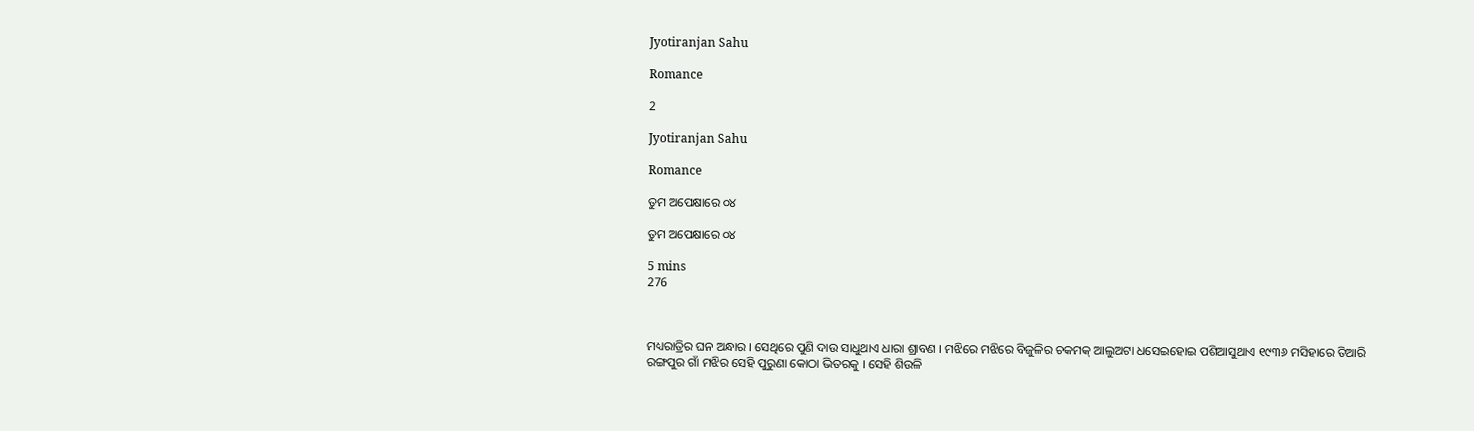Jyotiranjan Sahu

Romance

2

Jyotiranjan Sahu

Romance

ତୁମ ଅପେକ୍ଷାରେ ୦୪

ତୁମ ଅପେକ୍ଷାରେ ୦୪

5 mins
276



ମଧ୍ୟରାତ୍ରିର ଘନ ଅନ୍ଧାର । ସେଥିରେ ପୁଣି ଦାଉ ସାଧୁଥାଏ ଧାରା ଶ୍ରାବଣ । ମଝିରେ ମଝିରେ ବିଜୁଳିର ଚକମକ୍ ଆଲୁଅଟା ଧସେଇହୋଇ ପଶିଆସୁଥାଏ ୧୯୩୬ ମସିହାରେ ତିଆରି ରଙ୍ଗପୁର ଗାଁ ମଝିର ସେହି ପୁରୁଣା କୋଠା ଭିତରକୁ । ସେହି ଶିଉଳି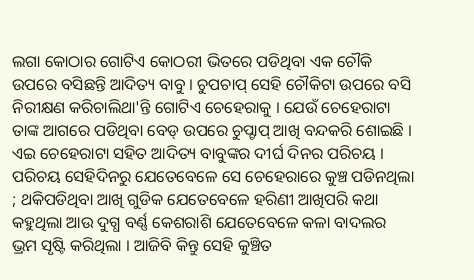ଲଗା କୋଠାର ଗୋଟିଏ କୋଠରୀ ଭିତରେ ପଡିଥିବା ଏକ ଚୌକି ଉପରେ ବସିଛନ୍ତି ଆଦିତ୍ୟ ବାବୁ । ଚୁପଚାପ୍ ସେହି ଚୌକିଟା ଉପରେ ବସି ନିରୀକ୍ଷଣ କରିଚାଲିଥା'ନ୍ତି ଗୋଟିଏ ଚେହେରାକୁ । ଯେଉଁ ଚେହେରାଟା ତାଙ୍କ ଆଗରେ ପଡିଥିବା ବେଡ୍ ଉପରେ ଚୁପ୍ଚାପ୍ ଆଖି ବନ୍ଦକରି ଶୋଇଛି । ଏଇ ଚେହେରାଟା ସହିତ ଆଦିତ୍ୟ ବାବୁଙ୍କର ଦୀର୍ଘ ଦିନର ପରିଚୟ । ପରିଚୟ ସେହିଦିନରୁ ଯେତେବେଳେ ସେ ଚେହେରାରେ କୁଞ୍ଚ ପଡିନଥିଲା ; ଥକିପଡିଥିବା ଆଖି ଗୁଡିକ ଯେତେବେଳେ ହରିଣୀ ଆଖିପରି କଥା କହୁଥିଲା ଆଉ ଦୁଗ୍ଧ ବର୍ଣ୍ଣ କେଶରାଶି ଯେତେବେଳେ କଳା ବାଦଲର ଭ୍ରମ ସୃଷ୍ଟି କରିଥିଲା । ଆଜିବି କିନ୍ତୁ ସେହି କୁଞ୍ଚିତ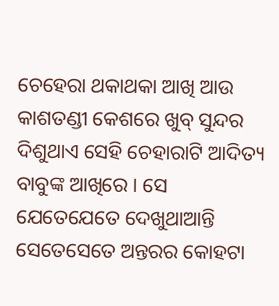ଚେହେରା ଥକାଥକା ଆଖି ଆଉ କାଶତଣ୍ଡୀ କେଶରେ ଖୁବ୍ ସୁନ୍ଦର ଦିଶୁଥାଏ ସେହି ଚେହାରାଟି ଆଦିତ୍ୟ ବାବୁଙ୍କ ଆଖିରେ । ସେ ଯେତେଯେତେ ଦେଖୁଥାଆନ୍ତି ସେତେସେତେ ଅନ୍ତରର କୋହଟା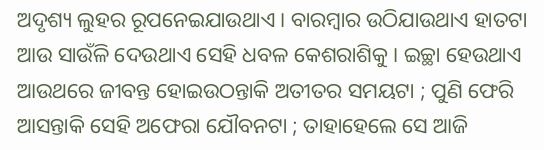ଅଦୃଶ୍ୟ ଲୁହର ରୂପନେଇଯାଉଥାଏ । ବାରମ୍ବାର ଉଠିଯାଉଥାଏ ହାତଟା ଆଉ ସାଉଁଳି ଦେଉଥାଏ ସେହି ଧବଳ କେଶରାଶିକୁ । ଇଚ୍ଛା ହେଉଥାଏ ଆଉଥରେ ଜୀବନ୍ତ ହୋଇଉଠନ୍ତାକି ଅତୀତର ସମୟଟା ; ପୁଣି ଫେରି ଆସନ୍ତାକି ସେହି ଅଫେରା ଯୌବନଟା ; ତାହାହେଲେ ସେ ଆଜି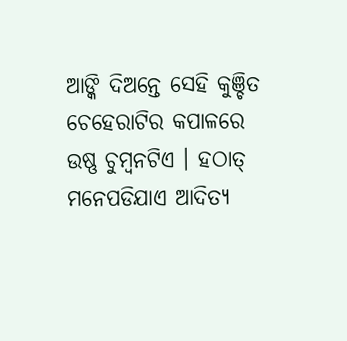ଆଙ୍କି ଦିଅନ୍ତେ ସେହି କୁଞ୍ଚିତ ଚେହେରାଟିର କପାଳରେ ଉଷ୍ଣ ଚୁମ୍ବନଟିଏ । ହଠାତ୍ ମନେପଡିଯାଏ ଆଦିତ୍ୟ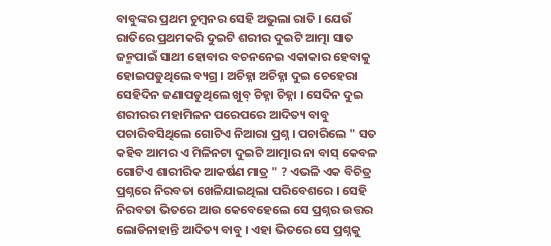ବାବୁଙ୍କର ପ୍ରଥମ ଚୁମ୍ବନର ସେହି ଅଭୁଲା ରାତି । ଯେଉଁ ରାତିରେ ପ୍ରଥମକରି ଦୁଇଟି ଶରୀର ଦୁଇଟି ଆତ୍ମା ସାତ ଜନ୍ମପାଇଁ ସାଥୀ ହୋବାର ବଚନନେଇ ଏକାକାର ହେବାକୁ ହୋଇପଡୁଥିଲେ ବ୍ୟଗ୍ର । ଅଚିହ୍ନା ଅଚିହ୍ନା ଦୁଇ ଚେହେରା ସେହିଦିନ ଜଣାପଡୁଥିଲେ ଖୁବ୍ ଚିହ୍ନା ଚିହ୍ନା । ସେଦିନ ଦୁଇ ଶରୀରର ମହାମିଳନ ପରେପରେ ଆଦିତ୍ୟ ବାବୁ ପଚାରିବସିଥିଲେ ଗୋଟିଏ ନିଆରା ପ୍ରଶ୍ନ । ପଚାରିଲେ " ସତ କହିବ ଆମର ଏ ମିଳିନଟା ଦୁଇଟି ଆତ୍ମାର ନା ବାସ୍ କେବଳ ଗୋଟିଏ ଶାରୀରିକ ଆକର୍ଷଣ ମାତ୍ର " ? ଏଭଳି ଏକ ବିଚିତ୍ର ପ୍ରଶ୍ନରେ ନିରବତା ଖେଳିଯାଇଥିଲା ପରିବେଶରେ । ସେହି ନିରବତା ଭିତରେ ଆଉ କେବେହେଲେ ସେ ପ୍ରଶ୍ନର ଉତ୍ତର ଲୋଡିନାହାନ୍ତି ଆଦିତ୍ୟ ବାବୁ । ଏହା ଭିତରେ ସେ ପ୍ରଶ୍ନକୁ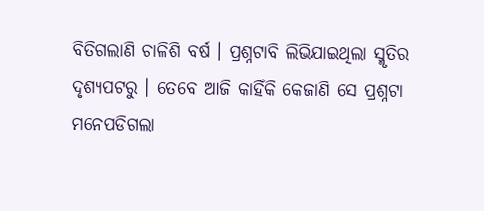ବିତିଗଲାଣି ଚାଳିଶି ବର୍ଷ । ପ୍ରଶ୍ନଟାବି ଲିଭିଯାଇଥିଲା ସ୍ମୃତିର ଦୃଶ୍ୟପଟରୁ । ତେବେ ଆଜି କାହିଁକି କେଜାଣି ସେ ପ୍ରଶ୍ନଟା ମନେପଡିଗଲା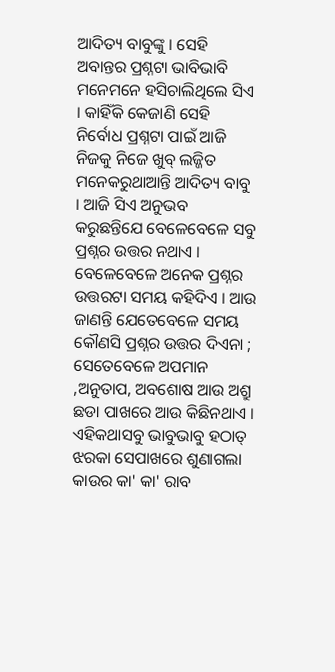ଆଦିତ୍ୟ ବାବୁଙ୍କୁ । ସେହି ଅବାନ୍ତର ପ୍ରଶ୍ନଟା ଭାବିଭାବି ମନେମନେ ହସିଚାଲିଥିଲେ ସିଏ । କାହିଁକି କେଜାଣି ସେହି ନିର୍ବୋଧ ପ୍ରଶ୍ନଟା ପାଇଁ ଆଜି ନିଜକୁ ନିଜେ ଖୁବ୍ ଲଜ୍ଜିତ ମନେକରୁଥାଆନ୍ତି ଆଦିତ୍ୟ ବାବୁ । ଆଜି ସିଏ ଅନୁଭବ କରୁଛନ୍ତିଯେ ବେଳେବେଳେ ସବୁ ପ୍ରଶ୍ନର ଉତ୍ତର ନଥାଏ । ବେଳେବେଳେ ଅନେକ ପ୍ରଶ୍ନର ଉତ୍ତରଟା ସମୟ କହିଦିଏ । ଆଉ ଜାଣନ୍ତି ଯେତେବେଳେ ସମୟ କୌଣସି ପ୍ରଶ୍ନର ଉତ୍ତର ଦିଏନା ; ସେତେବେଳେ ଅପମାନ ,ଅନୁତାପ, ଅବଶୋଷ ଆଉ ଅଶ୍ରୁ ଛଡା ପାଖରେ ଆଉ କିଛିନଥାଏ । ଏହିକଥାସବୁ ଭାବୁଭାବୁ ହଠାତ୍ ଝରକା ସେପାଖରେ ଶୁଣାଗଲା କାଉର କା' କା' ରାବ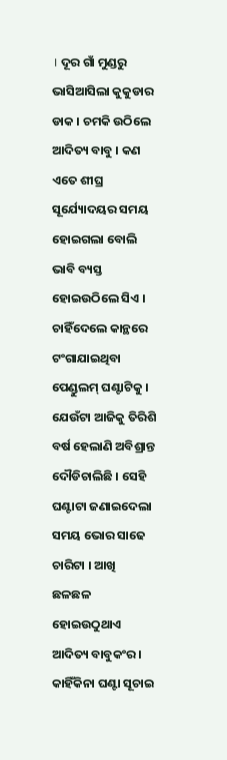। ଦୂର ଗାଁ ମୁଣ୍ଡରୁ ଭାସିଆସିଲା କୁକୁଡାର ଡାକ । ଚମକି ଉଠିଲେ ଆଦିତ୍ୟ ବାବୁ । କଣ ଏତେ ଶୀଘ୍ର ସୂର୍ଯ୍ୟୋଦୟର ସମୟ ହୋଇଗଲା ବୋଲି ଭାବି ବ୍ୟସ୍ତ ହୋଇଉଠିଲେ ସିଏ । ଚାହିଁଦେଲେ କାନ୍ଥରେ ଟଂଗାଯାଇଥିବା ପେଣ୍ଡୁଲମ୍ ଘଣ୍ଟାଟିକୁ । ଯେଉଁଟା ଆଜିକୁ ତିରିଶି ବର୍ଷ ହେଲାଣି ଅବିଶ୍ରାନ୍ତ ଦୌଡିଚାଲିଛି । ସେହି ଘଣ୍ଟାଟା ଜଣାଇଦେଲା ସମୟ ଭୋର ସାଢେ ଚାରିଟା । ଆଖି ଛଳଛଳ ହୋଇଉଠୁଥାଏ ଆଦିତ୍ୟ ବାବୁକଂର । କାହିଁକିନା ଘଣ୍ଟା ସୂଚାଇ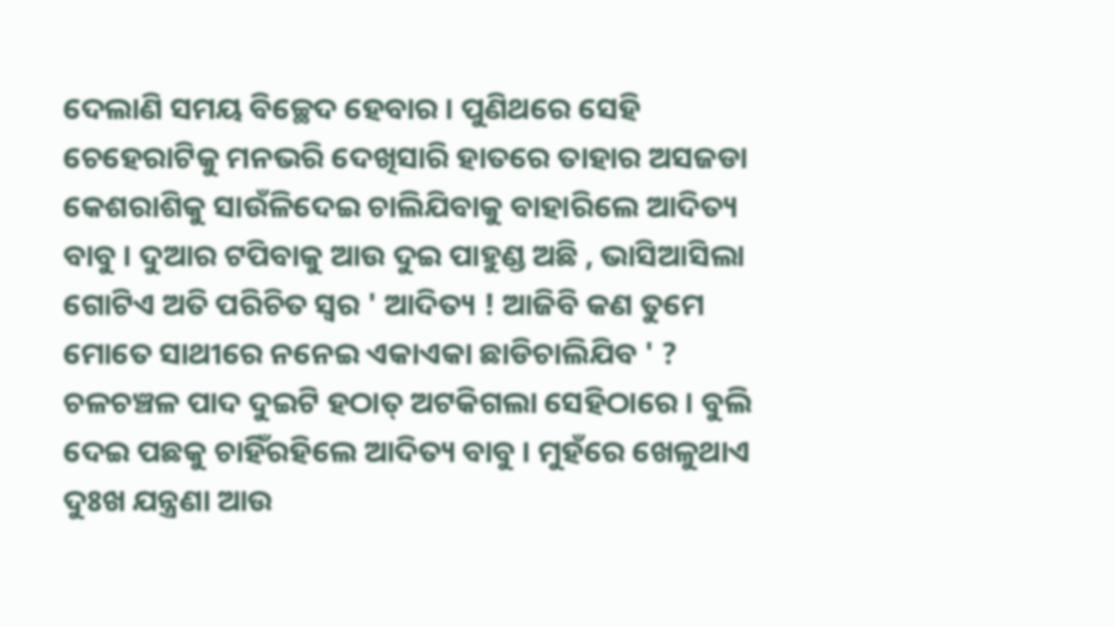ଦେଲାଣି ସମୟ ବିଚ୍ଛେଦ ହେବାର । ପୁଣିଥରେ ସେହି ଚେହେରାଟିକୁ ମନଭରି ଦେଖିସାରି ହାତରେ ତାହାର ଅସଜଡା କେଶରାଶିକୁ ସାଉଁଳିଦେଇ ଚାଲିଯିବାକୁ ବାହାରିଲେ ଆଦିତ୍ୟ ବାବୁ । ଦୁଆର ଟପିବାକୁ ଆଉ ଦୁଇ ପାହୁଣ୍ଡ ଅଛି , ଭାସିଆସିଲା ଗୋଟିଏ ଅତି ପରିଚିତ ସ୍ବର ' ଆଦିତ୍ୟ ! ଆଜିବି କଣ ତୁମେ ମୋତେ ସାଥୀରେ ନନେଇ ଏକାଏକା ଛାଡିଚାଲିଯିବ ' ? ଚଳଚଞ୍ଚଳ ପାଦ ଦୁଇଟି ହଠାତ୍ ଅଟକିଗଲା ସେହିଠାରେ । ବୁଲି ଦେଇ ପଛକୁ ଚାହିଁରହିଲେ ଆଦିତ୍ୟ ବାବୁ । ମୁହଁରେ ଖେଳୁଥାଏ ଦୁଃଖ ଯନ୍ତ୍ରଣା ଆଉ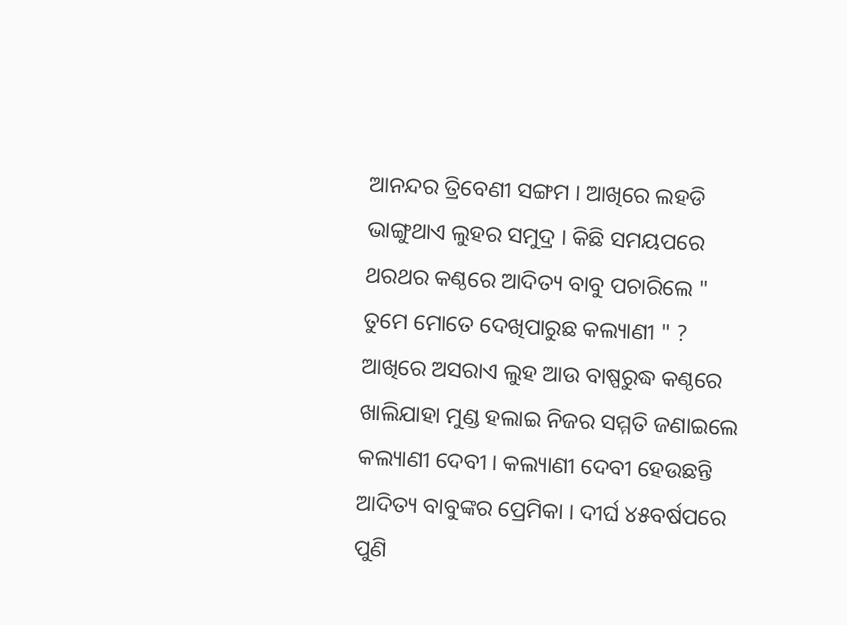ଆନନ୍ଦର ତ୍ରିବେଣୀ ସଙ୍ଗମ । ଆଖିରେ ଲହଡି ଭାଙ୍ଗୁଥାଏ ଲୁହର ସମୁଦ୍ର । କିଛି ସମୟପରେ ଥରଥର କଣ୍ଠରେ ଆଦିତ୍ୟ ବାବୁ ପଚାରିଲେ " ତୁମେ ମୋତେ ଦେଖିପାରୁଛ କଲ୍ୟାଣୀ " ? ଆଖିରେ ଅସରାଏ ଲୁହ ଆଉ ବାଷ୍ପରୁଦ୍ଧ କଣ୍ଠରେ ଖାଲିଯାହା ମୁଣ୍ଡ ହଲାଇ ନିଜର ସମ୍ମତି ଜଣାଇଲେ କଲ୍ୟାଣୀ ଦେବୀ । କଲ୍ୟାଣୀ ଦେବୀ ହେଉଛନ୍ତି ଆଦିତ୍ୟ ବାବୁଙ୍କର ପ୍ରେମିକା । ଦୀର୍ଘ ୪୫ବର୍ଷପରେ ପୁଣି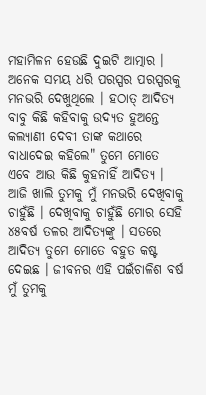ମହାମିଳନ ହେଉଛି ଦୁଇଟି ଆତ୍ମାର । ଅନେକ ସମୟ ଧରି ପରସ୍ପର ପରସ୍ପରକୁ ମନଭରି ଦେଖୁଥିଲେ । ହଠାତ୍ ଆଦିତ୍ୟ ବାବୁ କିଛି କହିବାକୁ ଉଦ୍ୟତ ହୁଅନ୍ତେ କଲ୍ୟାଣୀ ଦେବୀ ତାଙ୍କ କଥାରେ ବାଧାଦେଇ କହିଲେ" ତୁମେ ମୋତେ ଏବେ ଆଉ କିଛି କୁହନାହିଁ ଆଦିତ୍ୟ । ଆଜି ଖାଲି ତୁମକୁ ମୁଁ ମନଭରି ଦେଖିବାକୁ ଚାହୁଁଛି । ଦେଖିବାକୁ ଚାହୁଁଛି ମୋର ସେହି ୪୫ବର୍ଷ ତଳର ଆଦିତ୍ୟଙ୍କୁ । ସତରେ ଆଦିତ୍ୟ ତୁମେ ମୋତେ ବହୁତ କଷ୍ଟ ଦେଇଛ । ଜୀବନର ଏହି ପଇଁଚାଳିଶ ବର୍ଷ ମୁଁ ତୁମକୁ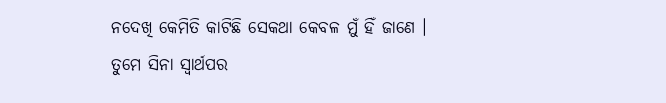ନଦେଖି କେମିତି କାଟିଛି ସେକଥା କେବଳ ମୁଁ ହିଁ ଜାଣେ । ତୁମେ ସିନା ସ୍ବାର୍ଥପର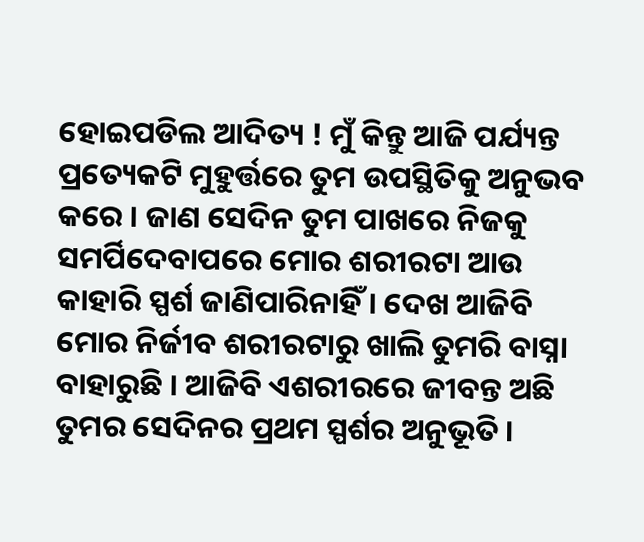ହୋଇପଡିଲ ଆଦିତ୍ୟ ! ମୁଁ କିନ୍ତୁ ଆଜି ପର୍ଯ୍ୟନ୍ତ ପ୍ରତ୍ୟେକଟି ମୁହୁର୍ତ୍ତରେ ତୁମ ଉପସ୍ଥିତିକୁ ଅନୁଭବ କରେ । ଜାଣ ସେଦିନ ତୁମ ପାଖରେ ନିଜକୁ ସମର୍ପିଦେବାପରେ ମୋର ଶରୀରଟା ଆଉ କାହାରି ସ୍ପର୍ଶ ଜାଣିପାରିନାହିଁ । ଦେଖ ଆଜିବି ମୋର ନିର୍ଜୀବ ଶରୀରଟାରୁ ଖାଲି ତୁମରି ବାସ୍ନା ବାହାରୁଛି । ଆଜିବି ଏଶରୀରରେ ଜୀବନ୍ତ ଅଛି ତୁମର ସେଦିନର ପ୍ରଥମ ସ୍ପର୍ଶର ଅନୁଭୂତି ।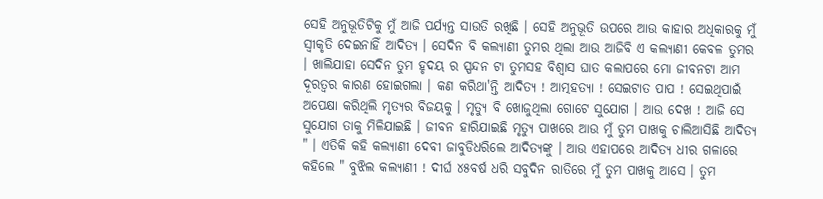ସେହି ଅନୁଭୂତିଟିକୁ ମୁଁ ଆଜି ପର୍ଯ୍ୟନ୍ତ ସାଉତି ରଖିଛି । ସେହି ଅନୁଭୂତି ଉପରେ ଆଉ କାହାର ଅଧିକାରକୁ ମୁଁ ସ୍ବୀକୃତି ଦେଇନାହିଁ ଆଦିତ୍ୟ । ସେଦିନ ବି କଲ୍ୟାଣୀ ତୁମର ଥିଲା ଆଉ ଆଜିବି ଏ କଲ୍ୟାଣୀ କେବଳ ତୁମର । ଖାଲିଯାହା ସେଦିନ ତୁମ ହୃଦୟ ର ସ୍ପନ୍ଦନ ଟା ତୁମସହ ବିଶ୍ବାସ ଘାତ କଲାପରେ ମୋ ଜୀବନଟା ଆମ ଦୂରତ୍ବର କାରଣ ହୋଇଗଲା । କଣ କରିଥା'ନ୍ତି ଆଦିତ୍ୟ ! ଆତ୍ମହତ୍ୟା ! ସେଇଟାତ ପାପ ! ସେଇଥିପାଇଁ ଅପେକ୍ଷା କରିଥିଲି ମୃତ୍ୟର ବିଜୟକୁ । ମୃତ୍ୟୁ ବି ଖୋଜୁଥିଲା ଗୋଟେ ସୁଯୋଗ । ଆଉ ଦେଖ ! ଆଜି ସେ ସୁଯୋଗ ତାକୁ ମିଳିଯାଇଛି । ଜୀବନ ହାରିଯାଇଛି ମୃତ୍ୟୁ ପାଖରେ ଆଉ ମୁଁ ତୁମ ପାଖକୁ ଚାଲିଆସିଛି ଆଦିତ୍ୟ " । ଏତିକି କହି କଲ୍ୟାଣୀ ଦେବୀ ଜାବୁଡିଧରିଲେ ଆଦିତ୍ୟଙ୍କୁ । ଆଉ ଏହାପରେ ଆଦିତ୍ୟ ଧୀର ଗଳାରେ କହିଲେ " ବୁଝିଲ କଲ୍ୟାଣୀ ! ଦୀର୍ଘ ୪୫ବର୍ଷ ଧରି ସବୁଦିନ ରାତିରେ ମୁଁ ତୁମ ପାଖକୁ ଆସେ । ତୁମ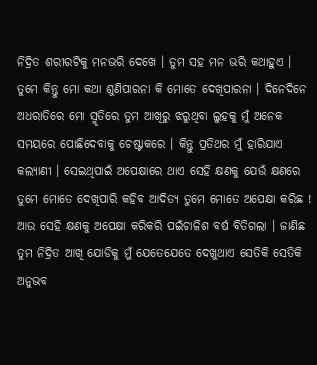ନିଦ୍ରିତ ଶରୀରଟିକୁ ମନଭରି ଦେଖେ । ତୁମ ସହ ମନ ଭରି କଥାହୁଏ । ତୁମେ କିନ୍ତୁ ମୋ କଥା ଶୁଣିପାରନା କି ମୋତେ ଦେଖିପାରନା । ଦିନେଦିନେ ଅଧରାତିରେ ମୋ ସ୍ମୃତିରେ ତୁମ ଆଖିରୁ ଝରୁଥିବା ଲୁହକୁ ମୁଁ ଅନେକ ସମୟରେ ପୋଛିଦେବାକୁ ଚେଷ୍ଟାକରେ । କିନ୍ତୁ ପ୍ରତିଥର ମୁଁ ହାରିଯାଏ କଲ୍ୟାଣୀ । ସେଇଥିପାଇଁ ଅପେକ୍ଷାରେ ଥାଏ ସେହି କ୍ଷଣକୁ ଯେଉଁ କ୍ଷଣରେ ତୁମେ ମୋତେ ଦେଖିପାରି କହିବ ଆଦିତ୍ୟ ତୁମେ ମୋତେ ଅପେକ୍ଷା କରିଛ ! ଆଉ ସେହି କ୍ଷଣକୁ ଅପେକ୍ଷା କରିକରି ପଇଁଚାଳିଶ ବର୍ଷ ବିତିଗଲା । ଜାଣିଛ ତୁମ ନିଦ୍ରିତ ଆଖି ଯୋଡିକୁ ମୁଁ ଯେତେଯେତେ ଦେଖୁଥାଏ ସେତିକି ସେତିକି ଅନୁଭବ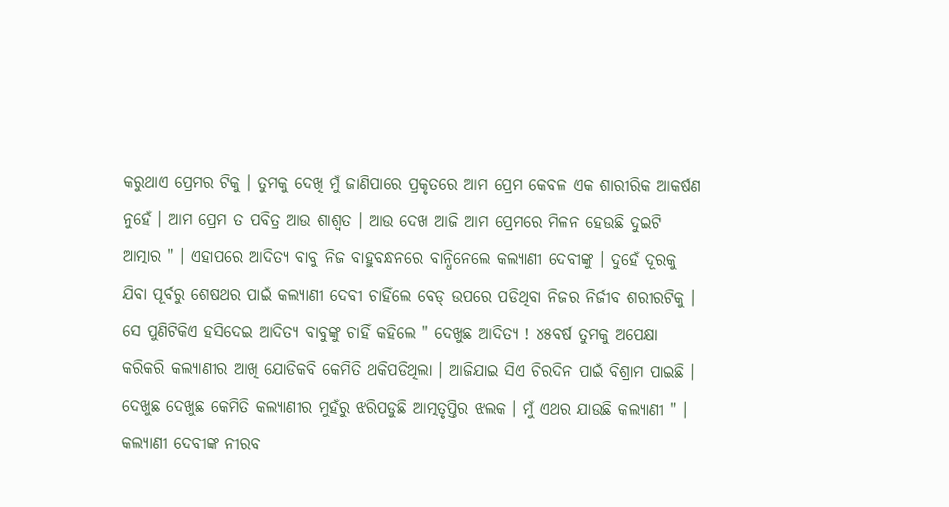କରୁଥାଏ ପ୍ରେମର ଟିକୁ । ତୁମକୁ ଦେଖି ମୁଁ ଜାଣିପାରେ ପ୍ରକୃତରେ ଆମ ପ୍ରେମ କେବଳ ଏକ ଶାରୀରିକ ଆକର୍ଷଣ ନୁହେଁ । ଆମ ପ୍ରେମ ତ ପବିତ୍ର ଆଉ ଶାଶ୍ବତ । ଆଉ ଦେଖ ଆଜି ଆମ ପ୍ରେମରେ ମିଳନ ହେଉଛି ଦୁଇଟି ଆତ୍ମାର " । ଏହାପରେ ଆଦିତ୍ୟ ବାବୁ ନିଜ ବାହୁବନ୍ଧନରେ ବାନ୍ଧିନେଲେ କଲ୍ୟାଣୀ ଦେବୀଙ୍କୁ । ଦୁହେଁ ଦୂରକୁ ଯିବା ପୂର୍ବରୁ ଶେଷଥର ପାଇଁ କଲ୍ୟାଣୀ ଦେବୀ ଚାହିଁଲେ ବେଡ୍ ଉପରେ ପଡିଥିବା ନିଜର ନିର୍ଜୀବ ଶରୀରଟିକୁ । ସେ ପୁଣିଟିକିଏ ହସିଦେଇ ଆଦିତ୍ୟ ବାବୁଙ୍କୁ ଚାହିଁ କହିଲେ " ଦେଖୁଛ ଆଦିତ୍ୟ ! ୪୫ବର୍ଷ ତୁମକୁ ଅପେକ୍ଷା କରିକରି କଲ୍ୟାଣୀର ଆଖି ଯୋଡିକବି କେମିତି ଥକିପଡିଥିଲା । ଆଜିଯାଇ ସିଏ ଚିରଦିନ ପାଇଁ ବିଶ୍ରାମ ପାଇଛି । ଦେଖୁଛ ଦେଖୁଛ କେମିତି କଲ୍ୟାଣୀର ମୁହଁରୁ ଝରିପଡୁଛି ଆତ୍ମତୃପ୍ତିର ଝଲକ । ମୁଁ ଏଥର ଯାଉଛି କଲ୍ୟାଣୀ " । କଲ୍ୟାଣୀ ଦେବୀଙ୍କ ନୀରବ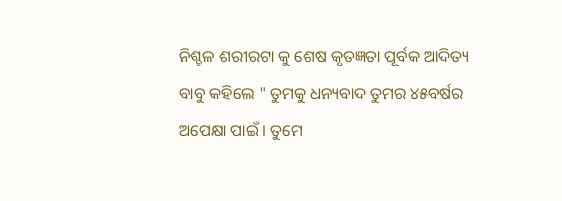ନିଶ୍ଚଳ ଶରୀରଟା କୁ ଶେଷ କୃତଜ୍ଞତା ପୂର୍ବକ ଆଦିତ୍ୟ ବାବୁ କହିଲେ " ତୁମକୁ ଧନ୍ୟବାଦ ତୁମର ୪୫ବର୍ଷର ଅପେକ୍ଷା ପାଇଁ । ତୁମେ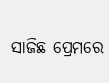ସାଜିଛ ପ୍ରେମରେ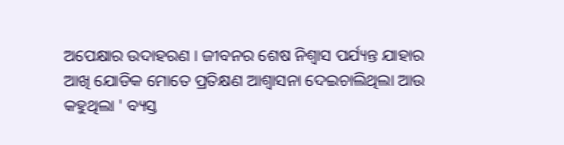ଅପେକ୍ଷାର ଉଦାହରଣ । ଜୀବନର ଶେଷ ନିଶ୍ବାସ ପର୍ଯ୍ୟନ୍ତ ଯାହାର ଆଖି ଯୋଡିକ ମୋତେ ପ୍ରତିକ୍ଷଣ ଆଶ୍ବାସନା ଦେଇଚାଲିଥିଲା ଆଉ କହୁଥିଲା ' ବ୍ୟସ୍ତ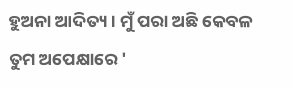ହୁଅନା ଆଦିତ୍ୟ । ମୁଁ ପରା ଅଛି କେବଳ ତୁମ ଅପେକ୍ଷାରେ '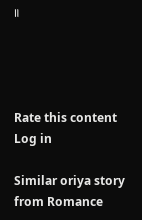॥




Rate this content
Log in

Similar oriya story from Romance